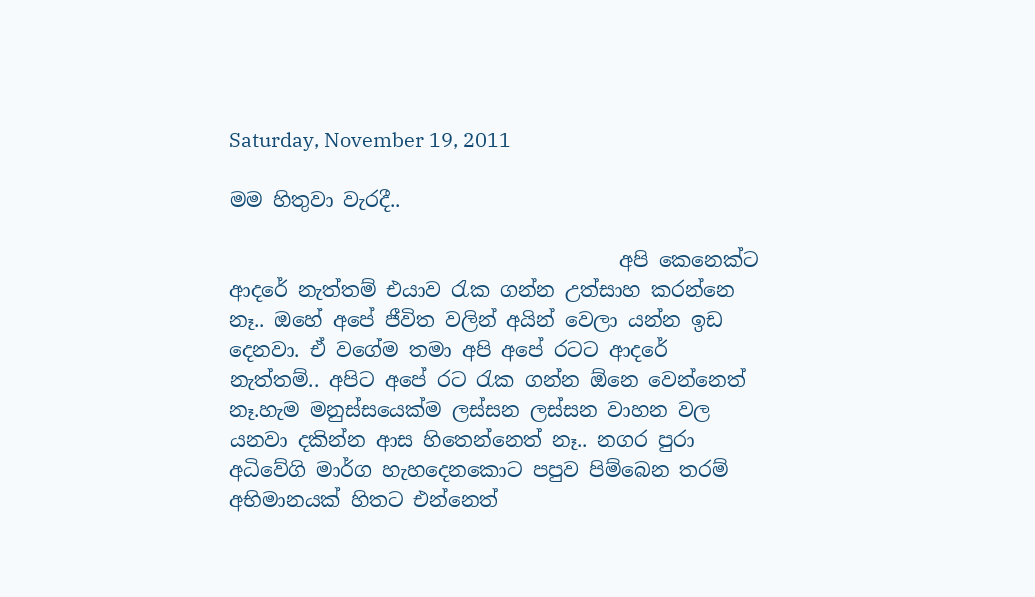Saturday, November 19, 2011

මම හිතුවා වැරදී..

                                       අපි කෙනෙක්ට ආදරේ නැත්තම් එයාව රැක ගන්න උත්සාහ කරන්නෙ නෑ.. ඔහේ අපේ ජීවිත වලින් අයින් වෙලා යන්න ඉඩ දෙනවා. ඒ වගේම තමා අපි අපේ රටට ආදරේ නැත්තම්.. අපිට අපේ රට රැක ගන්න ඕනෙ වෙන්නෙත් නෑ.හැම මනුස්සයෙක්ම ලස්සන ලස්සන වාහන වල යනවා දකින්න ආස හිතෙන්නෙත් නෑ.. නගර පුරා අධිවේගි මාර්ග හැහදෙනකොට පපුව පිම්බෙන තරම් අභිමානයක් හිතට එන්නෙත්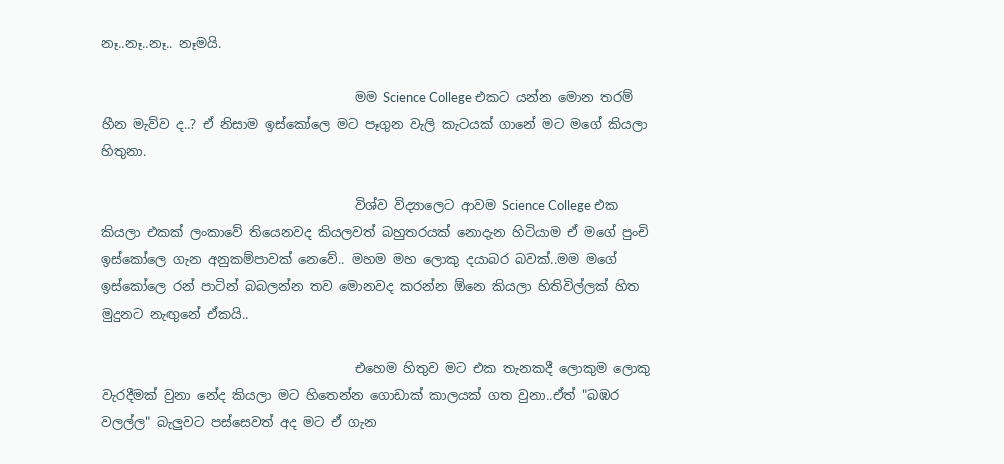නෑ..නෑ..නෑ.. නෑමයි.

                                       මම Science College එකට යන්න මොන තරම් හීන මැව්ව ද..? ඒ නිසාම ඉස්කෝලෙ මට පෑගුන වැලි කැටයක් ගානේ මට මගේ කියලා හිතුනා.

                                       විශ්ව විද්‍යාලෙට ආවම Science College එක කියලා එකක් ලංකාවේ තියෙනවද කියලවත් බහුතරයක් නොදැන හිටියාම ඒ මගේ පුංචි ඉස්කෝලෙ ගැන අනුකම්පාවක් නෙවේ.. මහම මහ ලොකු දයාබර බවක්..මම මගේ ඉස්කෝලෙ රන් පාටින් බබලන්න තව මොනවද කරන්න ඕනෙ කියලා හිතිවිල්ලක් හිත මුදුනට නැඟුනේ ඒකයි..

                                       එහෙම හිතුව මට එක තැනකදී ලොකුම ලොකු වැරදීමක් වුනා නේද කියලා මට හිතෙන්න ගොඩාක් කාලයක් ගත වුනා..ඒත් "බඹර වලල්ල" බැලුවට පස්සෙවත් අද මට ඒ ගැන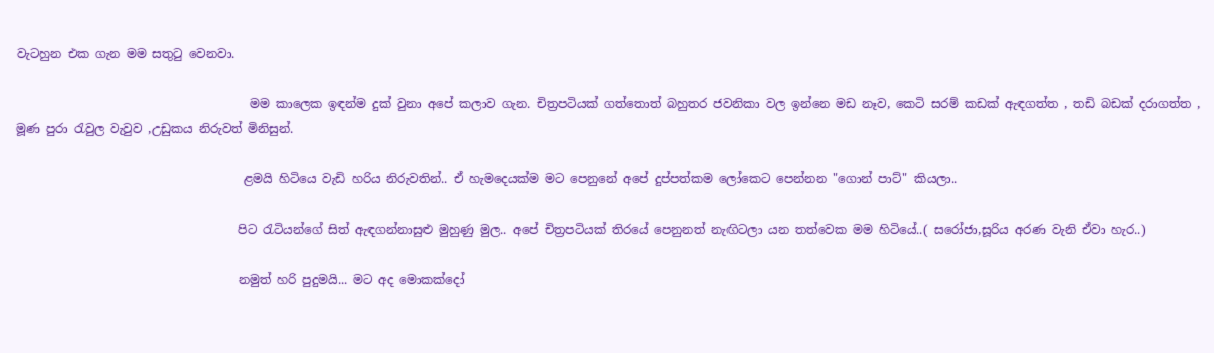වැටහුන එක ගැන මම සතුටු වෙනවා.

                                       මම කාලෙක ඉඳන්ම දුක් වුනා අපේ කලාව ගැන. චිත්‍රපටියක් ගත්තොත් බහුතර ජවනිකා වල ඉන්නෙ මඩ නෑව, කෙටි සරම් කඩක් ඇඳගත්ත , තඩි බඩක් දරාගත්ත , මූණ පුරා රැවුල වැවුව ,උඩුකය නිරුවත් මිනිසුන්.

                                      ළමයි හිටියෙ වැඩි හරිය නිරුවතින්.. ඒ හැමදෙයක්ම මට පෙනුනේ අපේ දුප්පත්කම ලෝකෙට පෙන්නන "ගොන් පාට්" කියලා..

                                     පිට රැටියන්ගේ සිත් ඇඳගන්නාසුළු මුහුණු මුල.. අපේ චිත්‍රපටියක් තිරයේ පෙනුනත් නැඟිටලා යන තත්වෙක මම හිටියේ..( සරෝජා,සූරිය අරණ වැනි ඒවා හැර..)

                                     නමුත් හරි පුදුමයි... මට අද මොකක්දෝ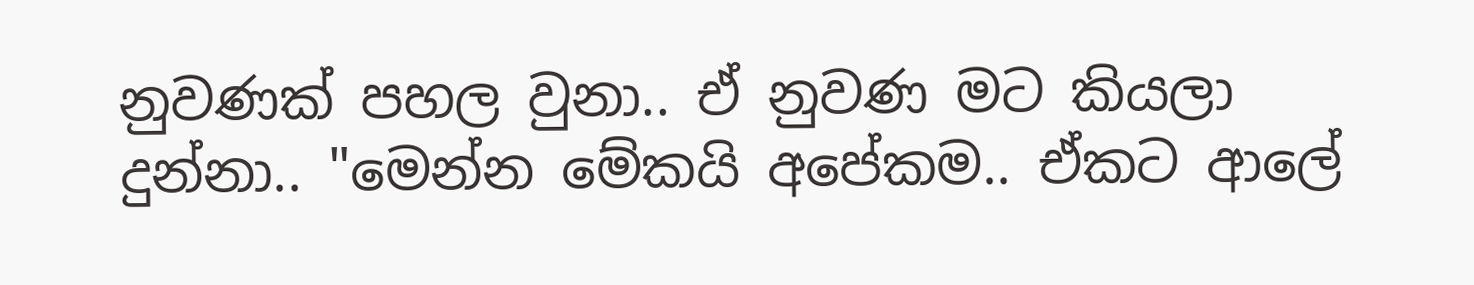නුවණක් පහල වුනා.. ඒ නුවණ මට කියලා දුන්නා.. "මෙන්න මේකයි අපේකම.. ඒකට ආලේ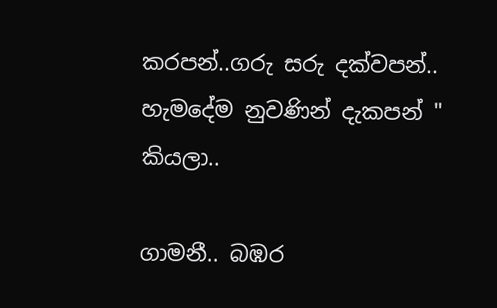කරපන්..ගරු සරු දක්වපන්.. හැමදේම නුවණින් දැකපන් " කියලා..

ගාමනී.. බඹර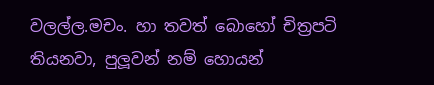වලල්ල.මචං. හා තවත් බොහෝ චිත්‍රපටි තියනවා, පුලූවන් නම් හොයන්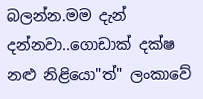බලන්න.මම දැන් දන්නවා..ගොඩාක් දක්ෂ නළු නිළියො"ත්" ලංකාවේ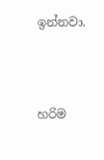ඉන්නවා.



හරිම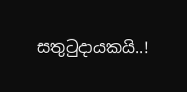සතුටුදායකයි..!